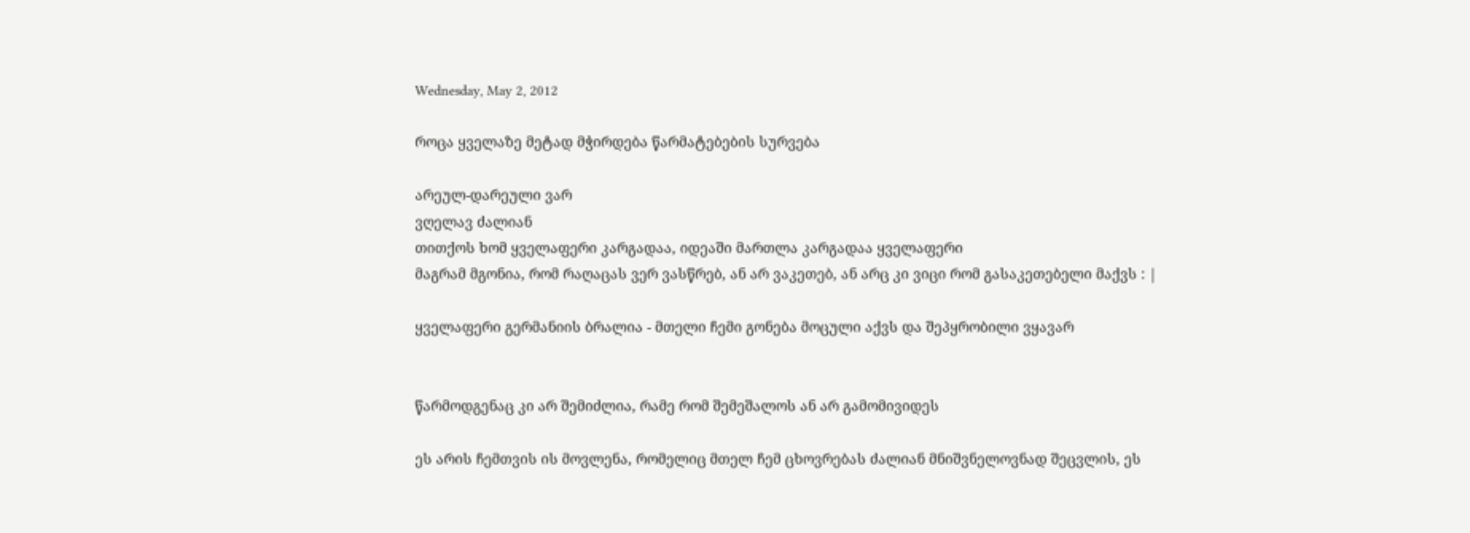Wednesday, May 2, 2012

როცა ყველაზე მეტად მჭირდება წარმატებების სურვება

არეულ-დარეული ვარ
ვღელავ ძალიან
თითქოს ხომ ყველაფერი კარგადაა, იდეაში მართლა კარგადაა ყველაფერი
მაგრამ მგონია, რომ რაღაცას ვერ ვასწრებ, ან არ ვაკეთებ, ან არც კი ვიცი რომ გასაკეთებელი მაქვს : |

ყველაფერი გერმანიის ბრალია - მთელი ჩემი გონება მოცული აქვს და შეპყრობილი ვყავარ


წარმოდგენაც კი არ შემიძლია, რამე რომ შემეშალოს ან არ გამომივიდეს

ეს არის ჩემთვის ის მოვლენა, რომელიც მთელ ჩემ ცხოვრებას ძალიან მნიშვნელოვნად შეცვლის, ეს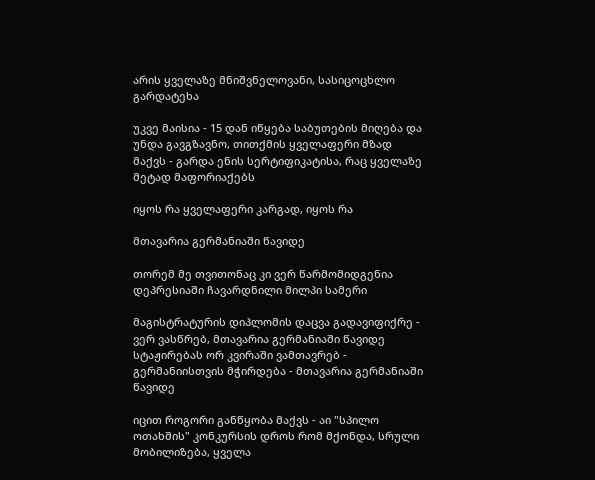არის ყველაზე მნიშვნელოვანი, სასიცოცხლო გარდატეხა

უკვე მაისია - 15 დან იწყება საბუთების მიღება და უნდა გავგზავნო, თითქმის ყველაფერი მზად მაქვს - გარდა ენის სერტიფიკატისა, რაც ყველაზე მეტად მაფორიაქებს

იყოს რა ყველაფერი კარგად, იყოს რა

მთავარია გერმანიაში წავიდე

თორემ მე თვითონაც კი ვერ წარმომიდგენია დეპრესიაში ჩავარდნილი მილპი სამერი

მაგისტრატურის დიპლომის დაცვა გადავიფიქრე - ვერ ვასწრებ, მთავარია გერმანიაში წავიდე
სტაჟირებას ორ კვირაში ვამთავრებ - გერმანიისთვის მჭირდება - მთავარია გერმანიაში წავიდე

იცით როგორი განწყობა მაქვს - აი "სპილო ოთახშის" კონკურსის დროს რომ მქონდა, სრული მობილიზება, ყველა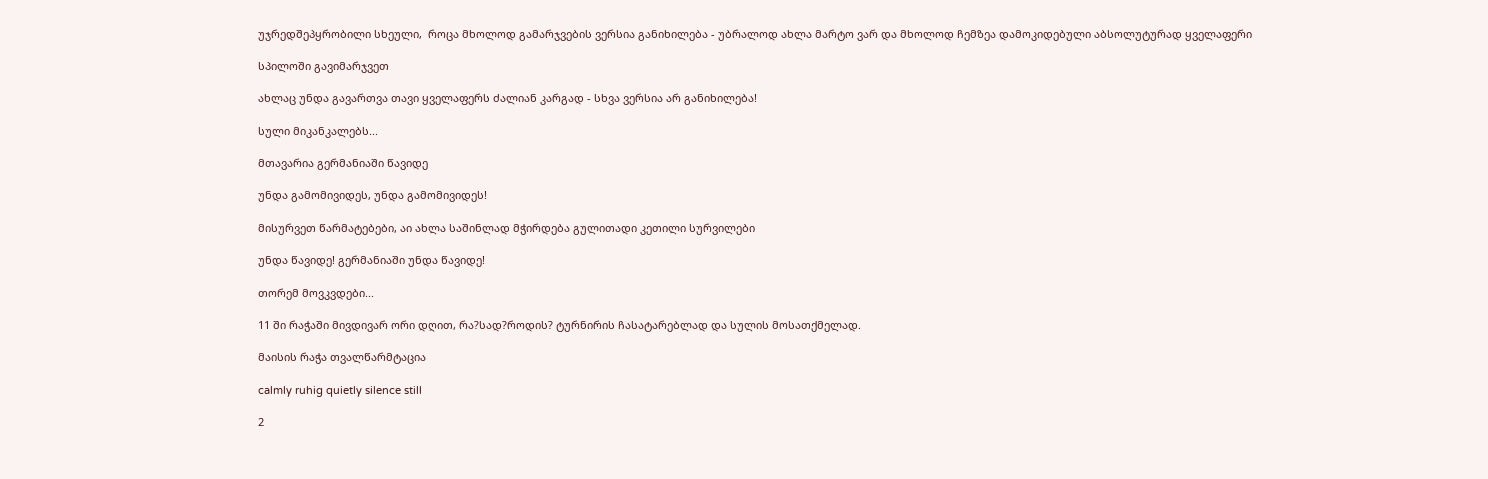უჯრედშეპყრობილი სხეული,  როცა მხოლოდ გამარჯვების ვერსია განიხილება - უბრალოდ ახლა მარტო ვარ და მხოლოდ ჩემზეა დამოკიდებული აბსოლუტურად ყველაფერი

სპილოში გავიმარჯვეთ

ახლაც უნდა გავართვა თავი ყველაფერს ძალიან კარგად - სხვა ვერსია არ განიხილება!

სული მიკანკალებს...

მთავარია გერმანიაში წავიდე

უნდა გამომივიდეს, უნდა გამომივიდეს!

მისურვეთ წარმატებები, აი ახლა საშინლად მჭირდება გულითადი კეთილი სურვილები

უნდა წავიდე! გერმანიაში უნდა წავიდე!

თორემ მოვკვდები...

11 ში რაჭაში მივდივარ ორი დღით, რა?სად?როდის? ტურნირის ჩასატარებლად და სულის მოსათქმელად.

მაისის რაჭა თვალწარმტაცია

calmly ruhig quietly silence still

2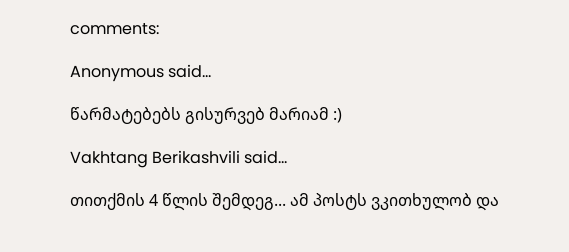comments:

Anonymous said...

წარმატებებს გისურვებ მარიამ :)

Vakhtang Berikashvili said...

თითქმის 4 წლის შემდეგ... ამ პოსტს ვკითხულობ და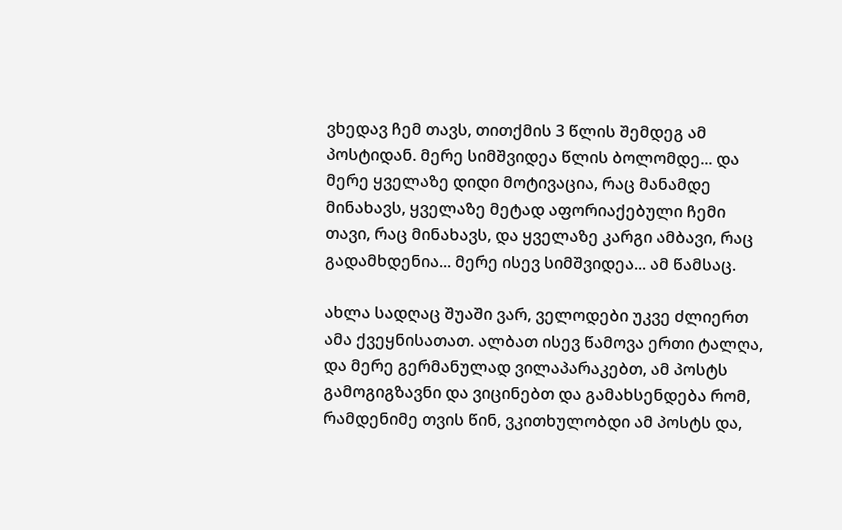ვხედავ ჩემ თავს, თითქმის 3 წლის შემდეგ ამ პოსტიდან. მერე სიმშვიდეა წლის ბოლომდე... და მერე ყველაზე დიდი მოტივაცია, რაც მანამდე მინახავს, ყველაზე მეტად აფორიაქებული ჩემი თავი, რაც მინახავს, და ყველაზე კარგი ამბავი, რაც გადამხდენია... მერე ისევ სიმშვიდეა... ამ წამსაც.

ახლა სადღაც შუაში ვარ, ველოდები უკვე ძლიერთ ამა ქვეყნისათათ. ალბათ ისევ წამოვა ერთი ტალღა, და მერე გერმანულად ვილაპარაკებთ, ამ პოსტს გამოგიგზავნი და ვიცინებთ და გამახსენდება რომ, რამდენიმე თვის წინ, ვკითხულობდი ამ პოსტს და,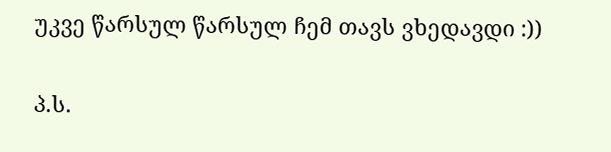უკვე წარსულ წარსულ ჩემ თავს ვხედავდი :))

პ.ს.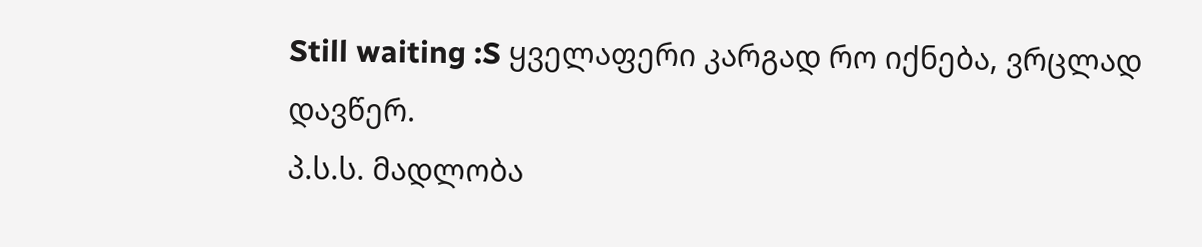Still waiting :S ყველაფერი კარგად რო იქნება, ვრცლად დავწერ.
პ.ს.ს. მადლობა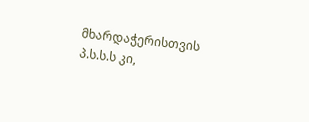მხარდაჭერისთვის
პ.ს.ს.ს კი,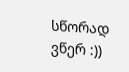სწორად ვწერ :))